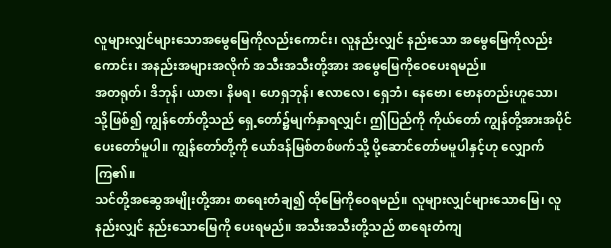လူများလျှင်များသောအမွေမြေကိုလည်းကောင်း၊ လူနည်းလျှင် နည်းသော အမွေမြေကိုလည်းကောင်း၊ အနည်းအများအလိုက် အသီးအသီးတို့အား အမွေမြေကိုဝေပေးရမည်။
အတရုတ်၊ ဒိဘုန်၊ ယာဇာ၊ နိမရ၊ ဟေရှဘုန်၊ ဧလာလေ၊ ရှေဘံ၊ နေဗော၊ ဗောနတည်းဟူသော၊
သို့ဖြစ်၍ ကျွန်တော်တို့သည် ရှေ့တော်၌မျက်နှာရလျှင်၊ ဤပြည်ကို ကိုယ်တော် ကျွန်တို့အားအပိုင်ပေးတော်မူပါ။ ကျွန်တော်တို့ကို ယော်ဒန်မြစ်တစ်ဖက်သို့ ပို့ဆောင်တော်မမူပါနှင့်ဟု လျှောက်ကြ၏။
သင်တို့အဆွေအမျိုးတို့အား စာရေးတံချ၍ ထိုမြေကိုဝေရမည်။ လူများလျှင်များသောမြေ၊ လူနည်းလျှင် နည်းသောမြေကို ပေးရမည်။ အသီးအသီးတို့သည် စာရေးတံကျ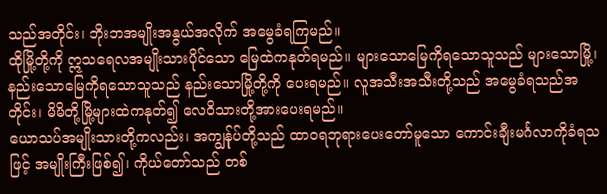သည်အတိုင်း၊ ဘိုးဘအမျိုးအနွယ်အလိုက် အမွေခံရကြမည်။
ထိုမြို့တို့ကို ဣသရေလအမျိုးသားပိုင်သော မြေထဲကနုတ်ရမည်။ များသောမြေကိုရသောသူသည် များသောမြို့၊ နည်းသောမြေကိုရသောသူသည် နည်းသောမြို့တို့ကို ပေးရမည်။ လူအသီးအသီးတို့သည် အမွေခံရသည်အတိုင်း၊ မိမိတို့မြို့များထဲကနုတ်၍ လေဝိသားတို့အားပေးရမည်။
ယောသပ်အမျိုးသားတို့ကလည်း၊ အကျွန်ုပ်တို့သည် ထာဝရဘုရားပေးတော်မူသော ကောင်းချီးမင်္ဂလာကိုခံရသဖြင့် အမျိုးကြီးဖြစ်၍၊ ကိုယ်တော်သည် တစ်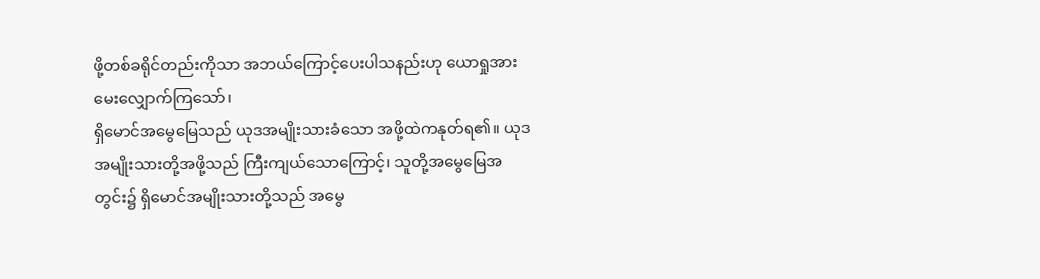ဖို့တစ်ခရိုင်တည်းကိုသာ အဘယ်ကြောင့်ပေးပါသနည်းဟု ယောရှုအားမေးလျှောက်ကြသော်၊
ရှိမောင်အမွေမြေသည် ယုဒအမျိုးသားခံသော အဖို့ထဲကနုတ်ရ၏။ ယုဒအမျိုးသားတို့အဖို့သည် ကြီးကျယ်သောကြောင့်၊ သူတို့အမွေမြေအတွင်း၌ ရှိမောင်အမျိုးသားတို့သည် အမွေ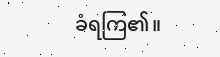ခံရကြ၏။